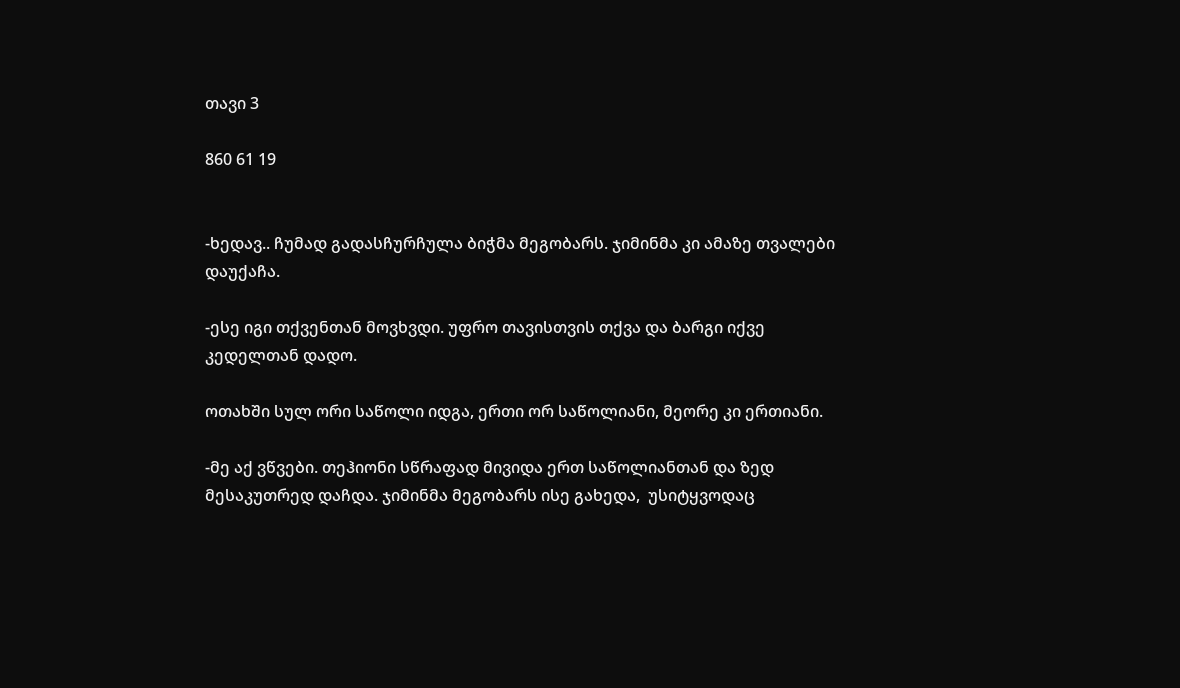თავი 3

860 61 19


-ხედავ.. ჩუმად გადასჩურჩულა ბიჭმა მეგობარს. ჯიმინმა კი ამაზე თვალები დაუქაჩა.

-ესე იგი თქვენთან მოვხვდი. უფრო თავისთვის თქვა და ბარგი იქვე კედელთან დადო.

ოთახში სულ ორი საწოლი იდგა, ერთი ორ საწოლიანი, მეორე კი ერთიანი.

-მე აქ ვწვები. თეჰიონი სწრაფად მივიდა ერთ საწოლიანთან და ზედ მესაკუთრედ დაჩდა. ჯიმინმა მეგობარს ისე გახედა,  უსიტყვოდაც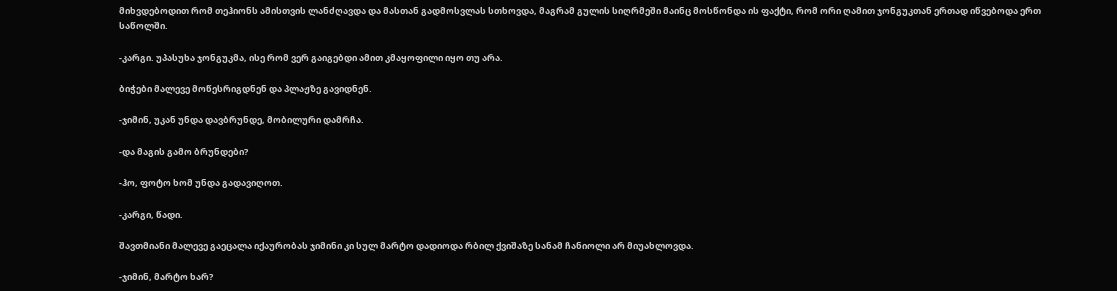მიხვდებოდით რომ თეჰიონს ამისთვის ლანძღავდა და მასთან გადმოსვლას სთხოვდა, მაგრამ გულის სიღრმეში მაინც მოსწონდა ის ფაქტი, რომ ორი ღამით ჯონგუკთან ერთად იწვებოდა ერთ საწოლში.

-კარგი. უპასუხა ჯონგუკმა, ისე რომ ვერ გაიგებდი ამით კმაყოფილი იყო თუ არა.

ბიჭები მალევე მოწესრიგდნენ და პლაჟზე გავიდნენ.

-ჯიმინ, უკან უნდა დავბრუნდე, მობილური დამრჩა.

-და მაგის გამო ბრუნდები?

-ჰო, ფოტო ხომ უნდა გადავიღოთ.

-კარგი, წადი.

შავთმიანი მალევე გაეცალა იქაურობას ჯიმინი კი სულ მარტო დადიოდა რბილ ქვიშაზე სანამ ჩანიოლი არ მიუახლოვდა.

-ჯიმინ, მარტო ხარ?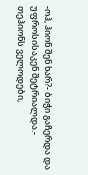-ოჰ, ჰიონ შენ ხარ?- ბიჭი გაჩერდა და უფროსისაკენ შეტრიალდა.- თეჰიონს ველოდები,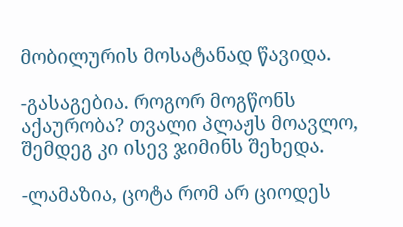მობილურის მოსატანად წავიდა.

-გასაგებია. როგორ მოგწონს აქაურობა? თვალი პლაჟს მოავლო, შემდეგ კი ისევ ჯიმინს შეხედა.

-ლამაზია, ცოტა რომ არ ციოდეს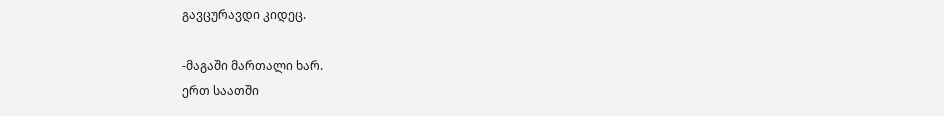გავცურავდი კიდეც.

-მაგაში მართალი ხარ.
ერთ საათში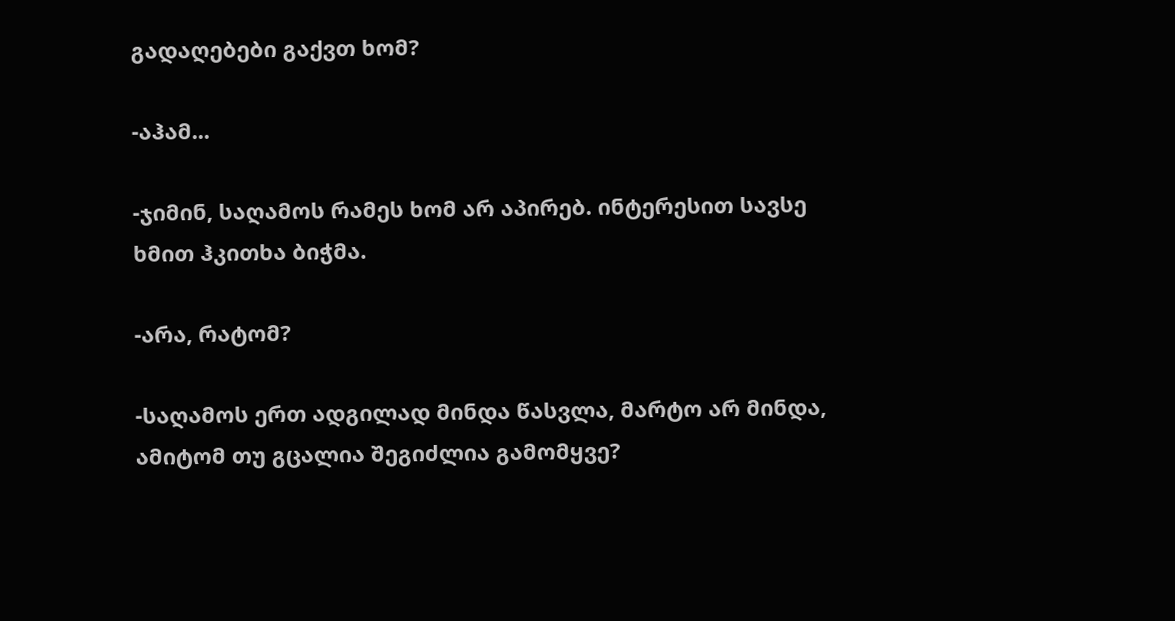გადაღებები გაქვთ ხომ?

-აჰამ...

-ჯიმინ, საღამოს რამეს ხომ არ აპირებ. ინტერესით სავსე ხმით ჰკითხა ბიჭმა.

-არა, რატომ?

-საღამოს ერთ ადგილად მინდა წასვლა, მარტო არ მინდა, ამიტომ თუ გცალია შეგიძლია გამომყვე?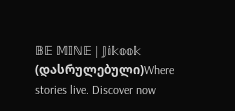𝔹𝔼 𝕄𝕀ℕ𝔼 | 𝕁𝕚𝕜𝕠𝕠𝕜   (დასრულებული)Where stories live. Discover now